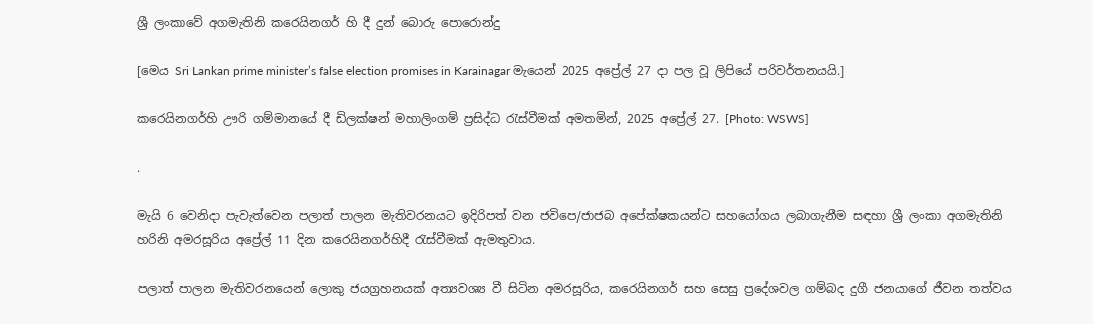ශ්‍රී ලංකාවේ අගමැතිනි කරෙයිනගර් හි දී දුන් බොරු පොරොන්දු

[මෙය Sri Lankan prime minister’s false election promises in Karainagar මැයෙන් 2025 අප්‍රේල් 27 දා පල වූ ලිපියේ පරිවර්තනයයි.]

කරෙයිනගර්හි ඌරි ගම්මානයේ දී ඩිලක්ෂන් මහාලිංගම් ප්‍රසිද්ධ රැස්වීමක් අමතමින්, 2025 අප්‍රේල් 27. [Photo: WSWS]

.

මැයි 6 වෙනිදා පැවැත්වෙන පලාත් පාලන මැතිවරනයට ඉදිරිපත් වන ජවිපෙ/ජාජබ අපේක්ෂකයන්ට සහයෝගය ලබාගැනීම සඳහා ශ්‍රී ලංකා අගමැතිනි හරිනි අමරසූරිය අප්‍රේල් 11 දින කරෙයිනගර්හිදී රැස්වීමක් ඇමතුවාය.

පලාත් පාලන මැතිවරනයෙන් ලොකු ජයග්‍රහනයක් අත්‍යවශ්‍ය වී සිටින අමරසූරිය, කරෙයිනගර් සහ සෙසු ප්‍රදේශවල ගම්බද දුගී ජනයාගේ ජීවන තත්වය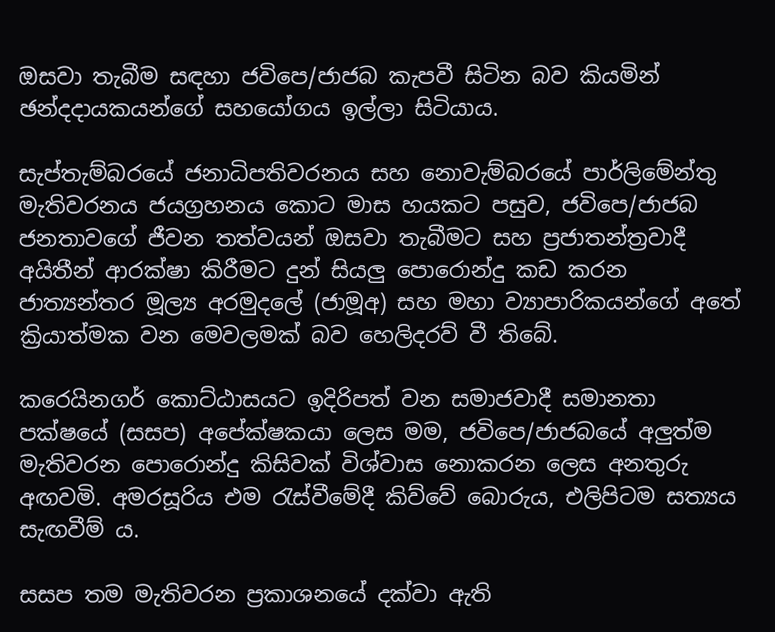ඔසවා තැබීම සඳහා ජවිපෙ/ජාජබ කැපවී සිටින බව කියමින් ඡන්දදායකයන්ගේ සහයෝගය ඉල්ලා සිටියාය.

සැප්තැම්බරයේ ජනාධිපතිවරනය සහ නොවැම්බරයේ පාර්ලිමේන්තු මැතිවරනය ජයග්‍රහනය කොට මාස හයකට පසුව, ජවිපෙ/ජාජබ ජනතාවගේ ජීවන තත්වයන් ඔසවා තැබීමට සහ ප්‍රජාතන්ත්‍රවාදී අයිතීන් ආරක්ෂා කිරීමට දුන් සියලු පොරොන්දු කඩ කරන ජාත්‍යන්තර මූල්‍ය අරමුදලේ (ජාමූඅ) සහ මහා ව්‍යාපාරිකයන්ගේ අතේ ක්‍රියාත්මක වන මෙවලමක් බව හෙලිදරව් වී තිබේ.

කරෙයිනගර් කොට්ඨාසයට ඉදිරිපත් වන සමාජවාදී සමානතා පක්ෂයේ (සසප) අපේක්ෂකයා ලෙස මම, ජවිපෙ/ජාජබයේ අලුත්ම මැතිවරන පොරොන්දු කිසිවක් විශ්වාස නොකරන ලෙස අනතුරු අඟවමි. අමරසූරිය එම රැස්වීමේදී කිව්වේ බොරුය, එලිපිටම සත්‍යය සැඟවීම්‍ ය.

සසප තම මැතිවරන ප්‍රකාශනයේ දක්වා ඇති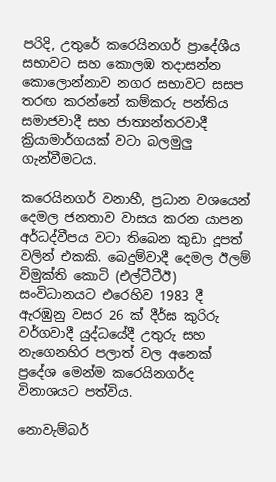පරිදි, උතුරේ කරෙයිනගර් ප්‍රාදේශීය සභාවට සහ කොලඹ තදාසන්න කොලොන්නාව නගර සභාවට සසප තරඟ කරන්නේ කම්කරු පන්තිය සමාජවාදී සහ ජාත්‍යන්තරවාදී ක්‍රියාමාර්ගයක් වටා බලමුලු ගැන්වීමටය.

කරෙයිනගර් වනාහී, ප්‍රධාන වශයෙන් දෙමල ජනතාව වාසය කරන යාපන අර්ධද්වීපය වටා තිබෙන කුඩා දූපත් වලින් එකකි. බෙදුම්වාදී දෙමල ඊලම් විමුක්ති කොටි (එල්ටීටීඊ) සංවිධානයට එරෙහිව 1983 දී ඇරඹුනු වසර 26 ක් දීර්ඝ කුරිරු වර්ගවාදී යුද්ධයේදී උතුරු සහ නැගෙනහිර පලාත් වල අනෙක් ප්‍රදේශ මෙන්ම කරෙයිනගර්ද විනාශයට පත්විය.

නොවැම්බර්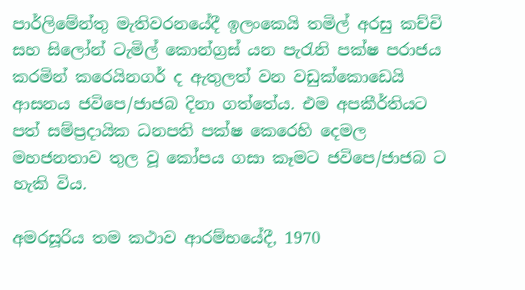පාර්ලිමේන්තු මැතිවරනයේදී ඉලංකෙයි තමිල් අරසු කච්චි සහ සිලෝන් ටැමිල් කොන්ග්‍රස් යන පැරැනි පක්ෂ පරාජය කරමින් කරෙයිනගර් ද ඇතුලත් වන වඩුක්කොඩෙයි ආසනය ජවිපෙ/ජාජබ දිනා ගත්තේය. එම අපකීර්තියට පත් සම්ප්‍රදායික ධනපති පක්ෂ කෙරෙහි දෙමල මහජනතාව තුල වූ කෝපය ගසා කෑමට ජවිපෙ/ජාජබ ට හැකි විය.

අමරසූරිය තම කථාව ආරම්භයේදී, 1970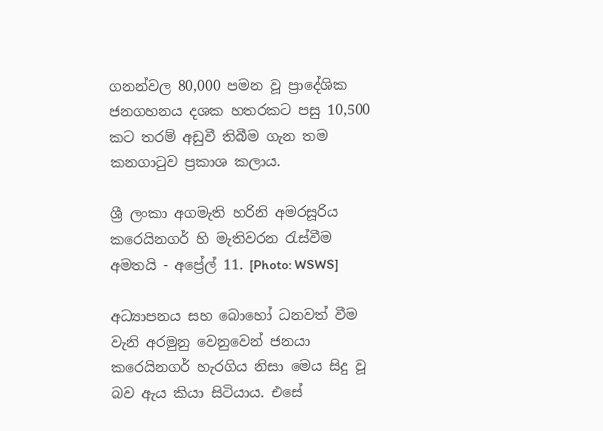ගනන්වල 80,000 පමන වූ ප්‍රාදේශික ජනගහනය දශක හතරකට පසු 10,500 කට තරම් අඩුවී තිබීම ගැන තම කනගාටුව ප්‍රකාශ කලාය.

ශ්‍රී ලංකා අගමැති හරිනි අමරසූරිය කරෙයිනගර් හි මැතිවරන රැස්වීම අමතයි - අප්‍රේල් 11. [Photo: WSWS]

අධ්‍යාපනය සහ බොහෝ ධනවත් වීම වැනි අරමුනු වෙනුවෙන් ජනයා කරෙයිනගර් හැරගිය නිසා මෙය සිදු වූ බව ඇය කියා සිටියාය. එසේ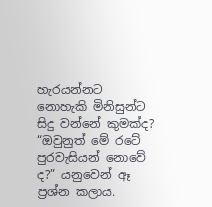හැරයන්නට නොහැකි මිනිසුන්ට සිදු වන්නේ කුමක්ද? “ඔවුනුත් මේ රටේ පුරවැසියන් නොවේ ද?” යනුවෙන් ඈ ප්‍රශ්න කලාය.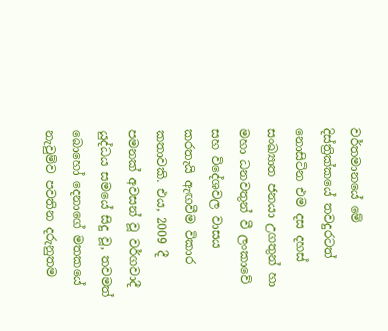වර්තමානයේ මේ දිස්ත්‍රික්කයේ තවදුරටත් නොසිටින එම දස දහස් සංඛ්‍යාත ජනයා උගතුන් හා මහා ධනවතුන් වී ලංකාවේ සහ විදේශවල වාසය කරතැයි ඇඟවීම විකාර කතාවකි. එය, 2009 දී පමනක් අවසන් වූ වර්ගවාදී යුද්ධය සමයේ සිදු වූ, තවමත් බොහෝ දෙනාගේ මතකයේ නැවුම්ව පවතින දරුනුතම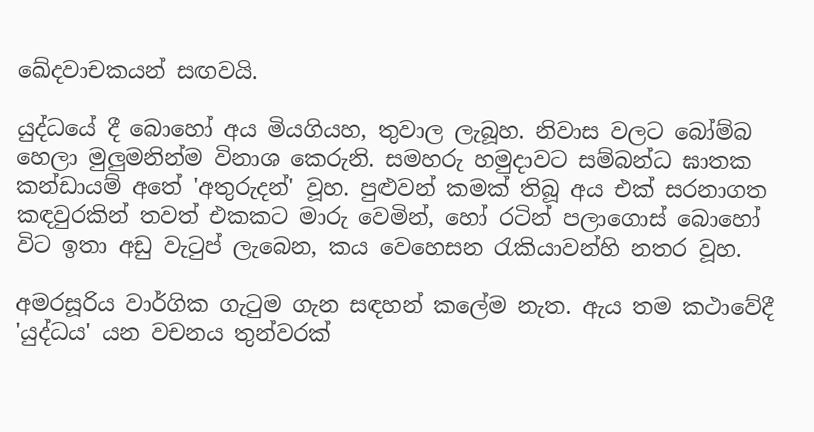ඛේදවාචකයන් සඟවයි.

යුද්ධයේ දී බොහෝ අය මියගියහ, තුවාල ලැබූහ. නිවාස වලට බෝම්බ හෙලා මුලුමනින්ම විනාශ කෙරුනි. සමහරු හමුදාවට සම්බන්ධ ඝාතක කන්ඩායම් අතේ 'අතුරුදන්' වූහ. පුළුවන් කමක් තිබූ අය එක් සරනාගත කඳවුරකින් තවත් එකකට මාරු වෙමින්, හෝ රටින් පලාගොස් බොහෝ විට ඉතා අඩු වැටුප් ලැබෙන, කය වෙහෙසන රැකියාවන්හි නතර වූහ.

අමරසූරිය වාර්ගික ගැටුම ගැන සඳහන් කලේම නැත. ඇය තම කථාවේදී 'යුද්ධය' යන වචනය තුන්වරක්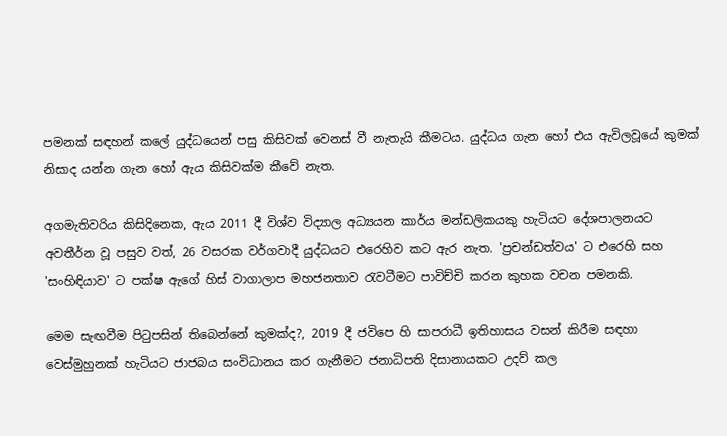පමනක් සඳහන් කලේ යුද්ධයෙන් පසු කිසිවක් වෙනස් වී නැතැයි කීමටය. යුද්ධය ගැන හෝ එය ඇවිලවූයේ කුමක් නිසාද යන්න ගැන හෝ ඇය කිසිවක්ම කීවේ නැත.

අගමැතිවරිය කිසිදිනෙක, ඇය 2011 දී විශ්ව විද්‍යාල අධ්‍යයන කාර්ය මන්ඩලිකයකු හැටියට දේශපාලනයට අවතීර්න වූ පසුව වත්, 26 වසරක වර්ගවාදී යුද්ධයට එරෙහිව කට ඇර නැත. 'ප්‍රචන්ඩත්වය' ට එරෙහි සහ 'සංහිඳියාව' ට පක්ෂ ඇගේ හිස් වාගාලාප මහජනතාව රැවටීමට පාවිච්චි කරන කුහක වචන පමනකි.

මෙම සැඟවීම පිටුපසින් තිබෙන්නේ කුමක්ද?, 2019 දී ජවිපෙ හි සාපරාධී ඉතිහාසය වසන් කිරීම සඳහා වෙස්මුහුනක් හැටියට ජාජබය සංවිධානය කර ගැනීමට ජනාධිපති දිසානායකට උදව් කල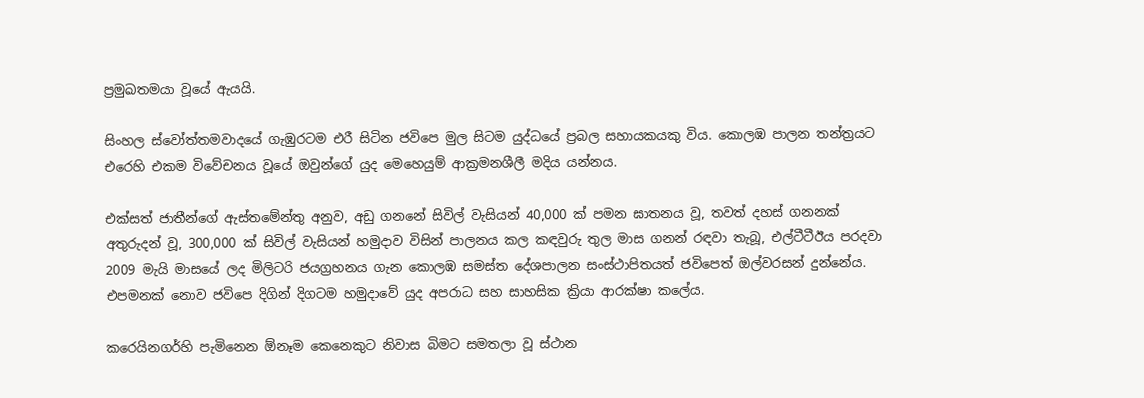ප්‍රමුඛතමයා වූයේ ඇයයි.

සිංහල ස්වෝත්තමවාදයේ ගැඹුරටම එරී සිටින ජවිපෙ මුල සිටම යුද්ධයේ ප්‍රබල සහායකයකු විය. කොලඹ පාලන තන්ත්‍රයට එරෙහි එකම විවේචනය වූයේ ඔවුන්ගේ යුද මෙහෙයුම් ආක්‍රමනශීලී මදිය යන්නය.

එක්සත් ජාතීන්ගේ ඇස්‌තමේන්තු අනුව, අඩු ගනනේ සිවිල් වැසියන් 40,000 ක් පමන ඝාතනය වූ, තවත් දහස් ගනනක් අතුරුදන් වූ, 300,000 ක් සිවිල් වැසියන් හමුදාව විසින් පාලනය කල කඳවුරු තුල මාස ගනන් රඳවා තැබූ, එල්ටීටීඊය පරදවා 2009 මැයි මාසයේ ලද මිලිටරි ජයග්‍රහනය ගැන කොලඹ සමස්ත දේශපාලන සංස්ථාපිතයත් ජවිපෙත් ඔල්වරසන් දුන්නේය. එපමනක් නොව ජවිපෙ දිගින් දිගටම හමුදාවේ යුද අපරාධ සහ සාහසික ක්‍රියා ආරක්ෂා කලේය.

කරෙයිනගර්හි පැමිනෙන ඕනෑම කෙනෙකුට නිවාස බිමට සමතලා වූ ස්ථාන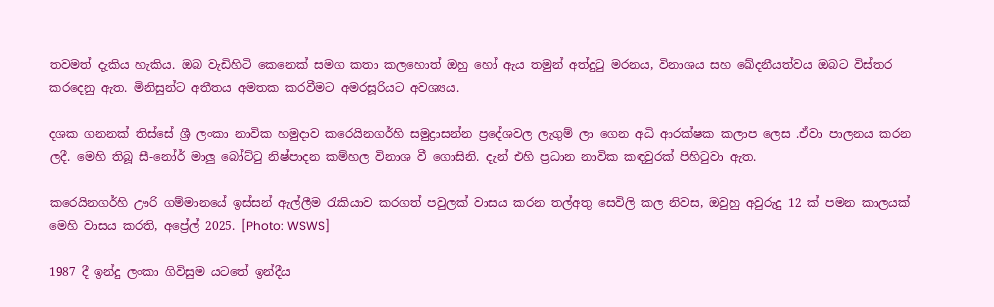තවමත් දැකිය හැකිය. ඔබ වැඩිහිටි කෙනෙක් සමග කතා කලහොත් ඔහු හෝ ඇය තමුන් අත්දුටු මරනය, විනාශය සහ ඛේදනීයත්වය ඔබට විස්තර කරදෙනු ඇත. මිනිසුන්ට අතීතය අමතක කරවීමට අමරසූරියට අවශ්‍යය.

දශක ගනනක් තිස්සේ ශ්‍රී ලංකා නාවික හමුදාව කරෙයිනගර්හි සමුද්‍රාසන්න ප්‍රදේශවල ලැගුම් ලා ගෙන අධි ආරක්ෂක කලාප ලෙස .ඒවා පාලනය කරන ලදී. මෙහි තිබූ සී-නෝර් මාලු බෝට්ටු නිෂ්පාදන කම්හල විනාශ වී ගොසිනි. දැන් එහි ප්‍රධාන නාවික කඳවුරක් පිහිටුවා ඇත.

කරෙයිනගර්හි ඌරි ගම්මානයේ ඉස්සන් ඇල්ලීම රැකියාව කරගත් පවුලක් වාසය කරන තල්අතු සෙවිලි කල නිවස, ඔවුහු අවුරුදු 12 ක් පමන කාලයක් මෙහි වාසය කරති, අප්‍රේල් 2025. [Photo: WSWS]

1987 දී ඉන්දු ලංකා ගිවිසුම යටතේ ඉන්දීය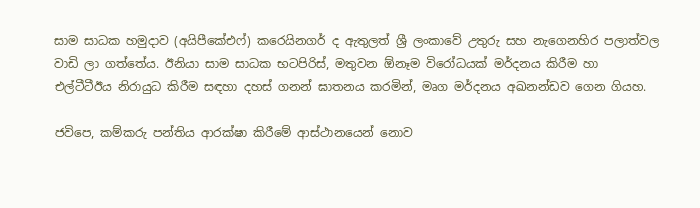සාම සාධක හමුදාව (අයිපීකේඑෆ්) කරෙයිනගර් ද ඇතුලත් ශ්‍රී ලංකාවේ උතුරු සහ නැගෙනහිර පලාත්වල වාඩි ලා ගත්තේය. ඊනියා සාම සාධක භටපිරිස්, මතුවන ඕනෑම විරෝධයක් මර්දනය කිරීම හා එල්ටීටීඊය නිරායුධ කිරීම සඳහා දහස් ගනන් ඝාතනය කරමින්, මෘග මර්දනය අඛනන්ඩව ගෙන ගියහ.

ජවිපෙ, කම්කරු පන්තිය ආරක්ෂා කිරීමේ ආස්ථානයෙන් නොව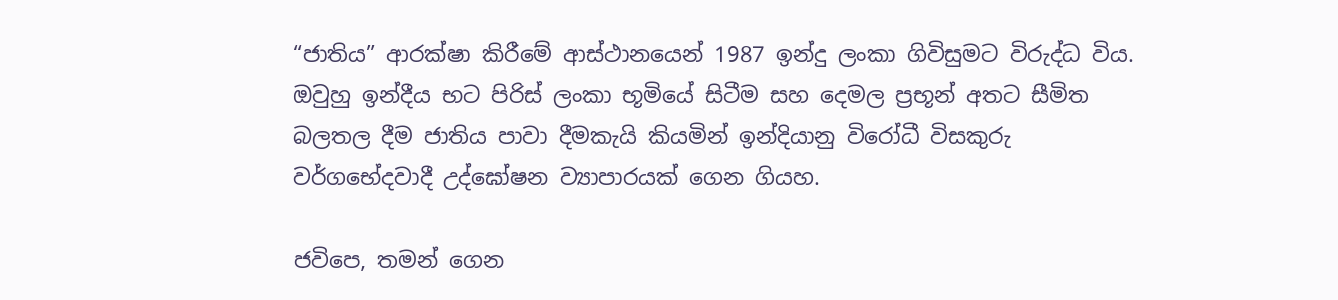“ජාතිය” ආරක්ෂා කිරීමේ ආස්ථානයෙන් 1987 ඉන්දු ලංකා ගිවිසුමට විරුද්ධ විය. ඔවුහු ඉන්දීය භට පිරිස් ලංකා භූමියේ සිටීම සහ දෙමල ප්‍රභූන් අතට සීමිත බලතල දීම ජාතිය පාවා දීමකැයි කියමින් ඉන්දියානු විරෝධී විසකුරු වර්ගභේදවාදී උද්ඝෝෂන ව්‍යාපාරයක් ගෙන ගියහ.

ජවිපෙ, තමන් ගෙන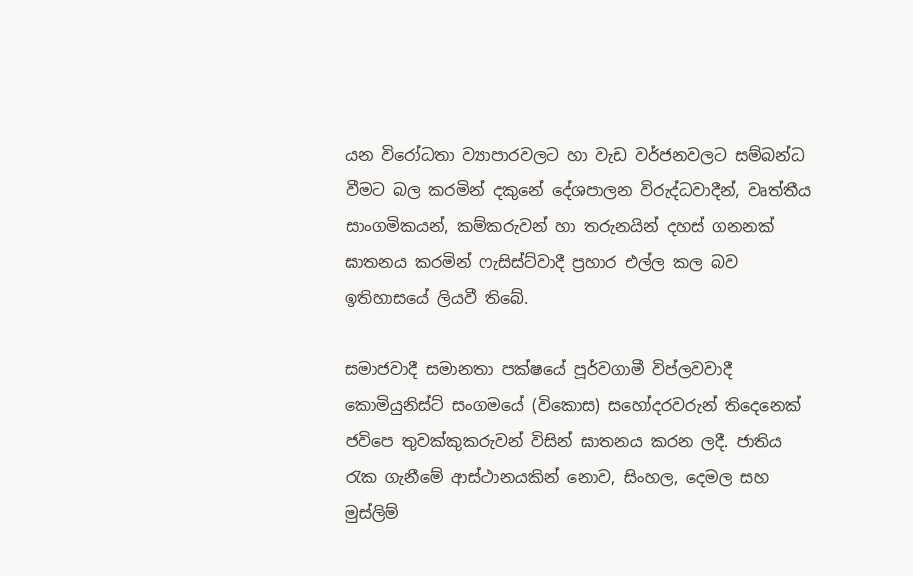යන විරෝධතා ව්‍යාපාරවලට හා වැඩ වර්ජනවලට සම්බන්ධ වීමට බල කරමින් දකුනේ දේශපාලන විරුද්ධවාදීන්, වෘත්තීය සාංගමිකයන්, කම්කරුවන් හා තරුනයින් දහස් ගනනක් ඝාතනය කරමින් ෆැසිස්ට්වාදී ප්‍රහාර එල්ල කල බව ඉතිහාසයේ ලියවී තිබේ.

සමාජවාදී සමානතා පක්ෂයේ පූර්වගාමී විප්ලවවාදී කොමියුනිස්ට් සංගමයේ (විකොස) සහෝදරවරුන් තිදෙනෙක් ජවිපෙ තුවක්කුකරුවන් විසින් ඝාතනය කරන ලදී. ජාතිය රැක ගැනීමේ ආස්ථානයකින් නොව, සිංහල, දෙමල සහ මුස්ලිම්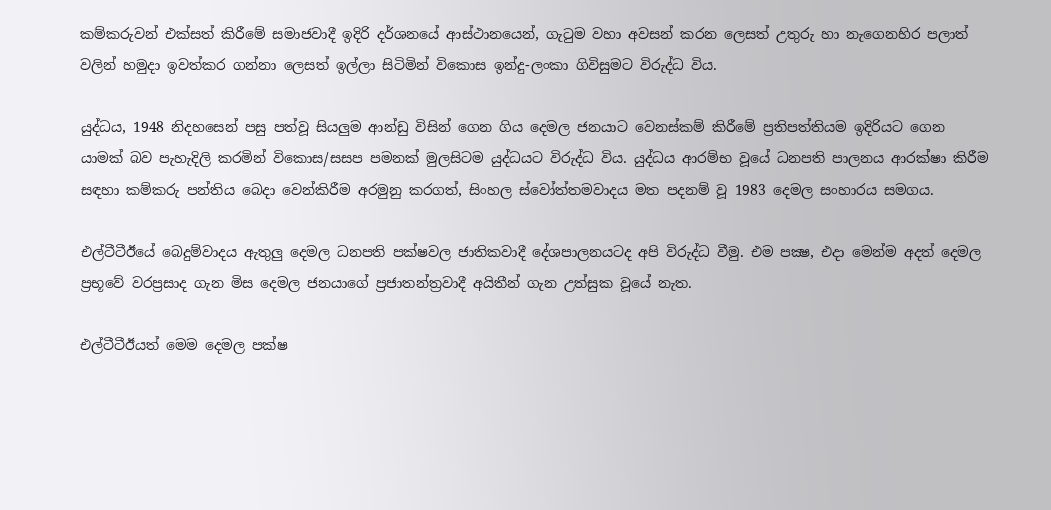කම්කරුවන් එක්සත් කිරීමේ සමාජවාදී ඉදිරි දර්ශනයේ ආස්ථානයෙන්, ගැටුම වහා අවසන් කරන ලෙසත් උතුරු හා නැගෙනහිර පලාත් වලින් හමුදා ඉවත්කර ගන්නා ලෙසත් ඉල්ලා සිටිමින් විකොස ඉන්දු-ලංකා ගිවිසුමට විරුද්ධ විය.

යුද්ධය, 1948 නිදහසෙන් පසු පත්වූ සියලුම ආන්ඩු විසින් ගෙන ගිය දෙමල ජනයාට වෙනස්කම් කිරීමේ ප්‍රතිපත්තියම ඉදිරියට ගෙන යාමක් බව පැහැදිලි කරමින් විකොස/සසප පමනක් මුලසිටම යුද්ධයට විරුද්ධ විය. යුද්ධය ආරම්භ වූයේ ධනපති පාලනය ආරක්ෂා කිරීම සඳහා කම්කරු පන්තිය බෙදා වෙන්කිරීම අරමුනු කරගත්, සිංහල ස්වෝත්තමවාදය මත පදනම් වූ 1983 දෙමල සංහාරය සමගය.

එල්ටීටීඊයේ බෙදුම්වාදය ඇතුලු දෙමල ධනපති පක්ෂවල ජාතිකවාදී දේශපාලනයටද අපි විරුද්ධ වීමු. එම පක්‍ෂ, එදා මෙන්ම අදත් දෙමල ප්‍රභූවේ වරප්‍රසාද ගැන මිස දෙමල ජනයාගේ ප්‍රජාතන්ත්‍රවාදී අයිතීන් ගැන උත්සුක වූයේ නැත.

එල්ටීටීඊයත් මෙම දෙමල පක්ෂ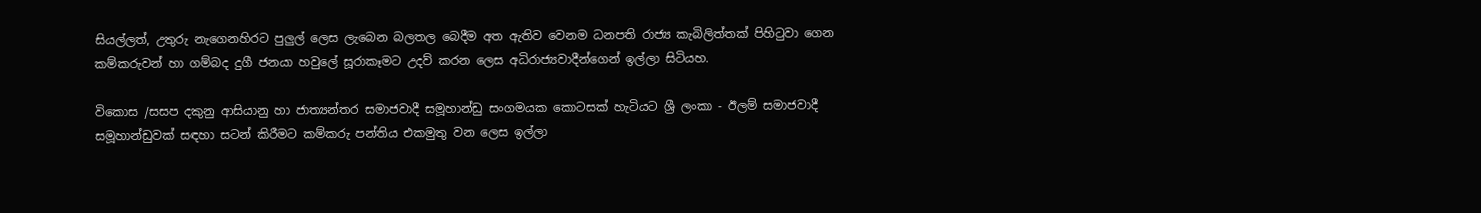සියල්ලත්, උතුරු නැගෙනහිරට පුලුල් ලෙස ලැබෙන බලතල බෙදීම අත ඇතිව වෙනම ධනපති රාජ්‍ය කැබිලිත්තක් පිහිටුවා ගෙන කම්කරුවන් හා ගම්බද දුගී ජනයා හවුලේ සූරාකෑමට උදව් කරන ලෙස අධිරාජ්‍යවාදීන්ගෙන් ඉල්ලා සිටියහ.

විකොස /සසප දකුනු ආසියානු හා ජාත්‍යන්තර සමාජවාදී සමූහාන්ඩු සංගමයක කොටසක් හැටියට ශ්‍රී ලංකා - ඊලම් සමාජවාදී සමූහාන්ඩුවක් සඳහා සටන් කිරීමට කම්කරු පන්තිය එකමුතු වන ලෙස ඉල්ලා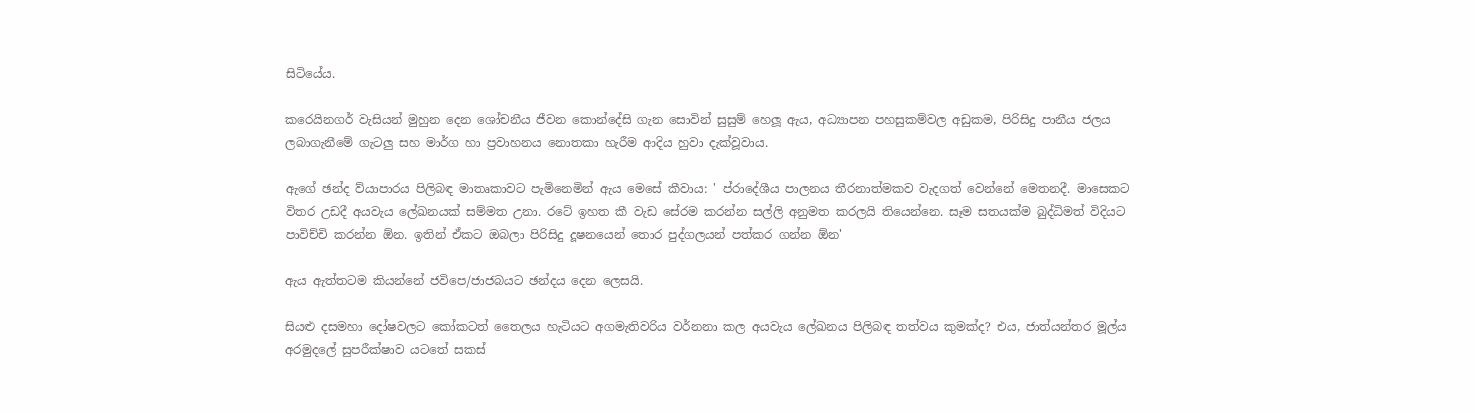සිටියේය.

කරෙයිනගර් වැසියන් මුහුන දෙන ශෝචනීය ජීවන කොන්දේසි ගැන සොවින් සුසුම් හෙලූ ඇය, අධ්‍යාපන පහසුකම්වල අඩුකම, පිරිසිදු පානීය ජලය ලබාගැනීමේ ගැටලු සහ මාර්ග හා ප්‍රවාහනය නොතකා හැරීම ආදිය හුවා දැක්වූවාය.

ඇගේ ඡන්ද ව්යාපාරය පිලිබඳ මාතෘකාවට පැමිනෙමින් ඇය මෙසේ කීවාය: ' ප්රාදේශීය පාලනය තීරනාත්මකව වැදගත් වෙන්නේ මෙතනදී. මාසෙකට විතර උඩදී අයවැය ලේඛනයක් සම්මත උනා. රටේ ඉහත කී වැඩ සේරම කරන්න සල්ලි අනුමත කරලයි තියෙන්නෙ. සෑම සතයක්ම බුද්ධිමත් විදියට පාවිච්චි කරන්න ඕන. ඉතින් ඒකට ඔබලා පිරිසිදු දූෂනයෙන් තොර පුද්ගලයන් පත්කර ගන්න ඕන'

ඇය ඇත්තටම කියන්නේ ජවිපෙ/ජාජබයට ඡන්දය දෙන ලෙසයි.

සියළු දසමහා දෝෂවලට කෝකටත් තෛලය හැටියට අගමැතිවරිය වර්නනා කල අයවැය ලේඛනය පිලිබඳ තත්වය කුමක්ද? එය, ජාත්යන්තර මූල්ය අරමුදලේ සුපරීක්ෂාව යටතේ සකස්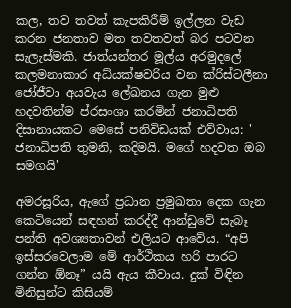කල, තව තවත් කැපකිරීම් ඉල්ලන වැඩ කරන ජනතාව මත තවතවත් බර පටවන සැලැස්මකි. ජාත්යන්තර මූල්ය අරමුදලේ කලමනාකාර අධ්යක්ෂවරිය වන ක්රිස්ටලීනා ජෝජීවා අයවැය ලේඛනය ගැන මුළු හදවතින්ම ප්රසංශා කරමින් ජනාධිපති දිසානායකට මෙසේ පනිවිඩයක් එව්වාය: ' ජනාධිපති තුමනි, කදිමයි. මගේ හදවත ඔබ සමගයි'

අමරසූරිය, ඇගේ ප්‍රධාන ප්‍රමුඛතා දෙක ගැන කෙටියෙන් සඳහන් කරද්දී ආන්ඩුවේ සැබෑ පන්ති අවශ්‍යතාවන් එලියට ආවේය. “අපි ඉස්සරවෙලාම මේ ආර්ථිකය හරි පාරට ගන්න ඕනෑ” යයි ඇය කීවාය. දුක් විඳින මිනිසුන්ට කිසියම්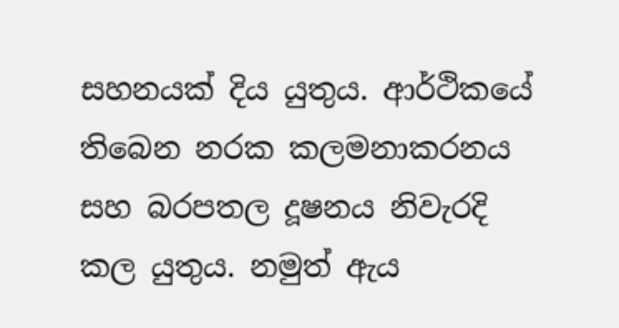සහනයක් දිය යුතුය. ආර්ථිකයේ තිබෙන නරක කලමනාකරනය සහ බරපතල දූෂනය නිවැරදි කල යුතුය. නමුත් ඇය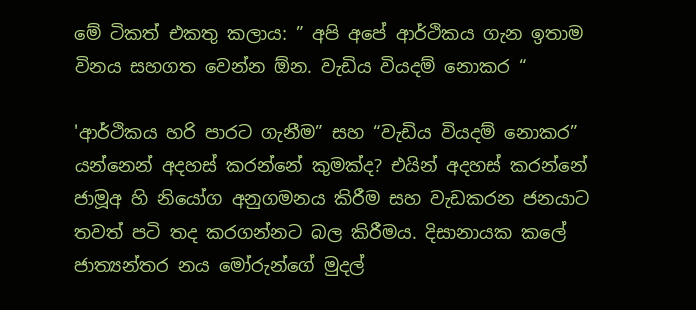මේ ටිකත් එකතු කලාය: ” අපි අපේ ආර්ථිකය ගැන ඉතාම විනය සහගත වෙන්න ඕන. වැඩිය වියදම් නොකර “

'ආර්ථිකය හරි පාරට ගැනීම” සහ “වැඩිය වියදම් නොකර” යන්නෙන් අදහස් කරන්නේ කුමක්ද? එයින් අදහස් කරන්නේ ජාමූඅ හි නියෝග අනුගමනය කිරීම සහ වැඩකරන ජනයාට තවත් පටි තද කරගන්නට බල කිරීමය. දිසානායක කලේ ජාත්‍යන්තර නය මෝරුන්ගේ මුදල්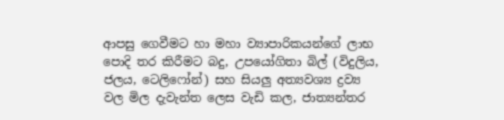ආපසු ගෙවීමට හා මහා ව්‍යාපාරිකයන්ගේ ලාභ පොදි තර කිරීමට බදු, උපයෝගිතා බිල් (විදුලිය, ජලය, ටෙලිෆෝන්) සහ සියලු අත්‍යවශ්‍ය ද්‍රව්‍ය වල මිල දැවැන්ත ලෙස වැඩි කල, ජාත්‍යන්තර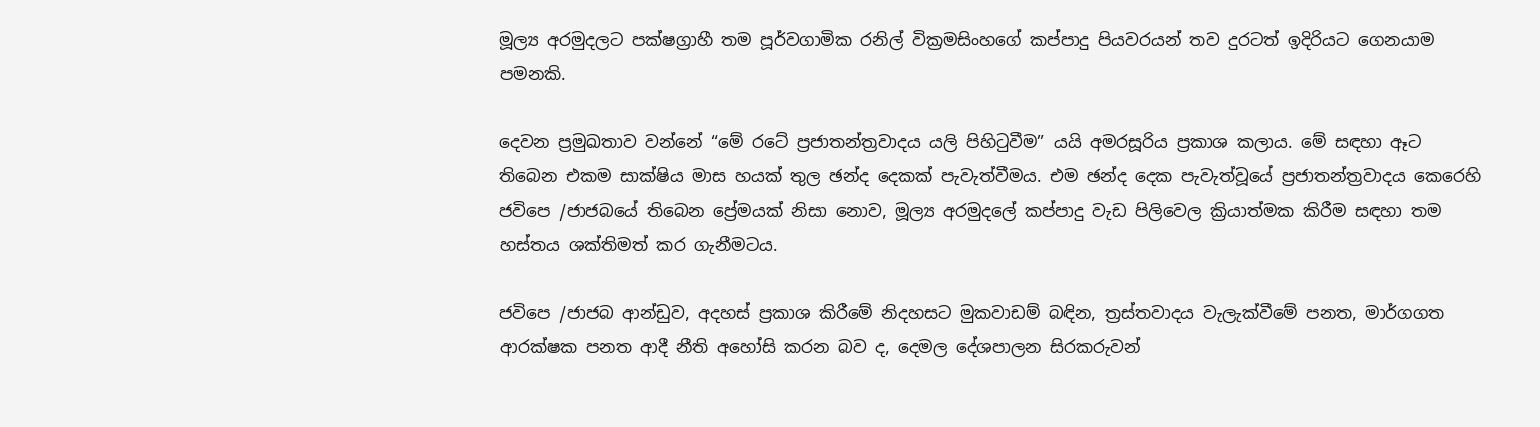මූල්‍ය අරමුදලට පක්ෂග්‍රාහී තම පූර්වගාමික රනිල් වික්‍රමසිංහගේ කප්පාදු පියවරයන් තව දුරටත් ඉදිරියට ගෙනයාම පමනකි.

දෙවන ප්‍රමුඛතාව වන්නේ “මේ රටේ ප්‍රජාතන්ත්‍රවාදය යලි පිහිටුවීම” යයි අමරසූරිය ප්‍රකාශ කලාය. මේ සඳහා ඈට තිබෙන එකම සාක්ෂිය මාස හයක් තුල ඡන්ද දෙකක් පැවැත්වීමය. එම ඡන්ද දෙක පැවැත්වූයේ ප්‍රජාතන්ත්‍රවාදය කෙරෙහි ජවිපෙ /ජාජබයේ තිබෙන ප්‍රේමයක් නිසා නොව, මූල්‍ය අරමුදලේ කප්පාදු වැඩ පිලිවෙල ක්‍රියාත්මක කිරීම සඳහා තම හස්තය ශක්තිමත් කර ගැනීමටය.

ජවිපෙ /ජාජබ ආන්ඩුව, අදහස් ප්‍රකාශ කිරීමේ නිදහසට මුකවාඩම් බඳින, ත්‍රස්තවාදය වැලැක්වීමේ පනත, මාර්ගගත ආරක්ෂක පනත ආදී නීති අහෝසි කරන බව ද, දෙමල දේශපාලන සිරකරුවන්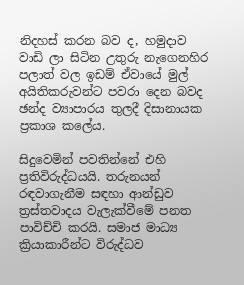නිදහස් කරන බව ද, හමුදාව වාඩි ලා සිටින උතුරු නැගෙනහිර පලාත් වල ඉඩම් ඒවායේ මුල් අයිතිකරුවන්ට පවරා දෙන බවද ඡන්ද ව්‍යාපාරය තුලදී දිසානායක ප්‍රකාශ කලේය.

සිදුවෙමින් පවතින්නේ එහි ප්‍රතිවිරුද්ධයයි. තරුනයන් රඳවාගැනීම සඳහා ආන්ඩුව ත්‍රස්තවාදය වැලැක්වීමේ පනත පාවිච්චි කරයි. සමාජ මාධ්‍ය ක්‍රියාකාරීන්ට විරුද්ධව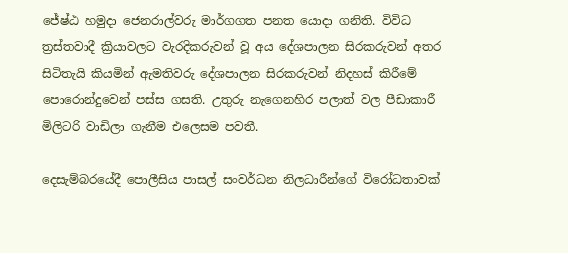ජේෂ්ඨ හමුදා ජෙනරාල්වරු මාර්ගගත පනත යොදා ගනිති. විවිධ ත්‍රස්තවාදී ක්‍රියාවලට වැරදිකරුවන් වූ අය දේශපාලන සිරකරුවන් අතර සිටිතැයි කියමින් ඇමතිවරු දේශපාලන සිරකරුවන් නිදහස් කිරීමේ පොරොන්දුවෙන් පස්ස ගසති. උතුරු නැගෙනහිර පලාත් වල පීඩාකාරී මිලිටරි වාඩිලා ගැනීම එලෙසම පවතී.

දෙසැම්බරයේදී පොලීසිය පාසල් සංවර්ධන නිලධාරීන්ගේ විරෝධතාවක්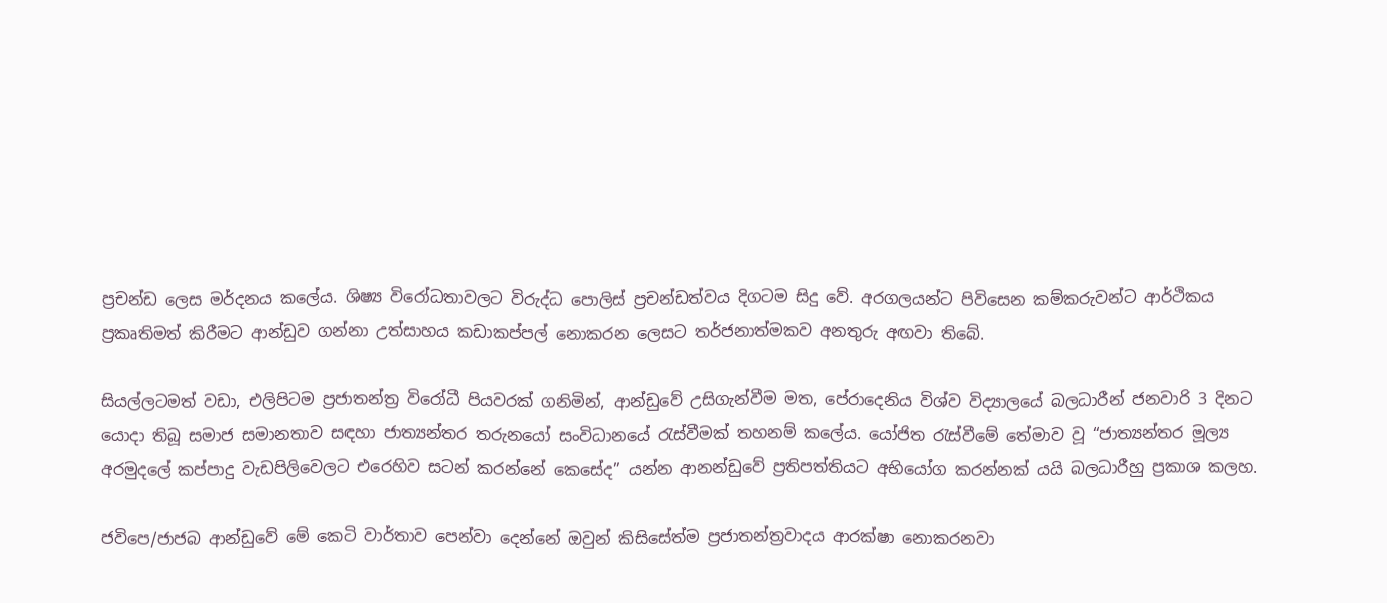ප්‍රචන්ඩ ලෙස මර්දනය කලේය. ශිෂ්‍ය විරෝධතාවලට විරුද්ධ පොලිස් ප්‍රචන්ඩත්වය දිගටම සිදු වේ. අරගලයන්ට පිවිසෙන කම්කරුවන්ට ආර්ථිකය ප්‍රකෘතිමත් කිරීමට ආන්ඩුව ගන්නා උත්සාහය කඩාකප්පල් නොකරන ලෙසට තර්ජනාත්මකව අනතුරු අඟවා තිබේ.

සියල්ලටමත් වඩා, එලිපිටම ප්‍රජාතන්ත්‍ර විරෝධී පියවරක් ගනිමින්, ආන්ඩුවේ උසිගැන්වීම මත, පේරාදෙනිය විශ්ව විද්‍යාලයේ බලධාරීන් ජනවාරි 3 දිනට යොදා තිබූ සමාජ සමානතාව සඳහා ජාත්‍යන්තර තරුනයෝ සංවිධානයේ රැස්වීමක් තහනම් කලේය. යෝජිත රැස්වීමේ තේමාව වූ “ජාත්‍යන්තර මූල්‍ය අරමුදලේ කප්පාදු වැඩපිලිවෙලට එරෙහිව සටන් කරන්නේ කෙසේද” යන්න ආනන්ඩුවේ ප්‍රතිපත්තියට අභියෝග කරන්නක් යයි බලධාරීහු ප්‍රකාශ කලහ.

ජවිපෙ/ජාජබ ආන්ඩුවේ මේ කෙටි වාර්තාව පෙන්වා දෙන්නේ ඔවුන් කිසිසේත්ම ප්‍රජාතන්ත්‍රවාදය ආරක්ෂා නොකරනවා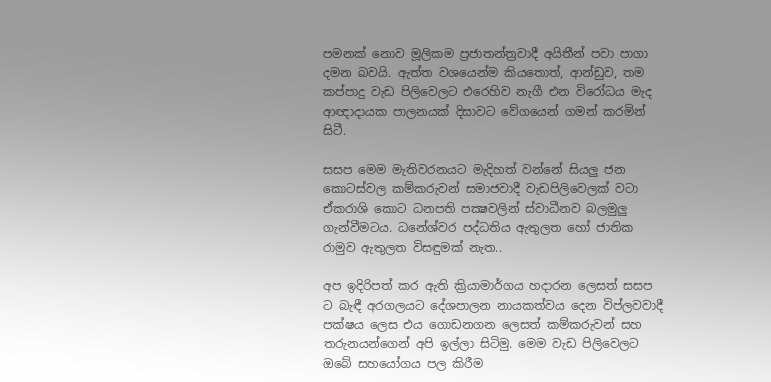පමනක් නොව මූලිකම ප්‍රජාතන්ත්‍රවාදී අයිතීන් පවා පාගා දමන බවයි. ඇත්ත වශයෙන්ම කියතොත්, ආන්ඩුව, තම කප්පාදු වැඩ පිලිවෙලට එරෙහිව නැගී එන විරෝධය මැද ආඥාදායක පාලනයක් දිසාවට වේගයෙන් ගමන් කරමින් සිටී.

සසප මෙම මැතිවරනයට මැදිහත් වන්නේ සියලු ජන කොටස්වල කම්කරුවන් සමාජවාදී වැඩපිලිවෙලක් වටා ඒකරාශි කොට ධනපති පක්‍ෂවලින් ස්වාධීනව බලමුලු ගැන්වීමටය. ධනේශ්වර පද්ධතිය ඇතුලත හෝ ජාතික රාමුව ඇතුලත විසඳුමක් නැත..

අප ඉදිරිපත් කර ඇති ක්‍රියාමාර්ගය හදාරන ලෙසත් සසප ට බැඳී අරගලයට දේශපාලන නායකත්වය දෙන විප්ලවවාදී පක්ෂය ලෙස එය ගොඩනගන ලෙසත් කම්කරුවන් සහ තරුනයන්ගෙන් අපි ඉල්ලා සිටිමු. මෙම වැඩ පිලිවෙලට ඔබේ සහයෝගය පල කිරීම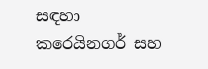සඳහා කරෙයිනගර් සහ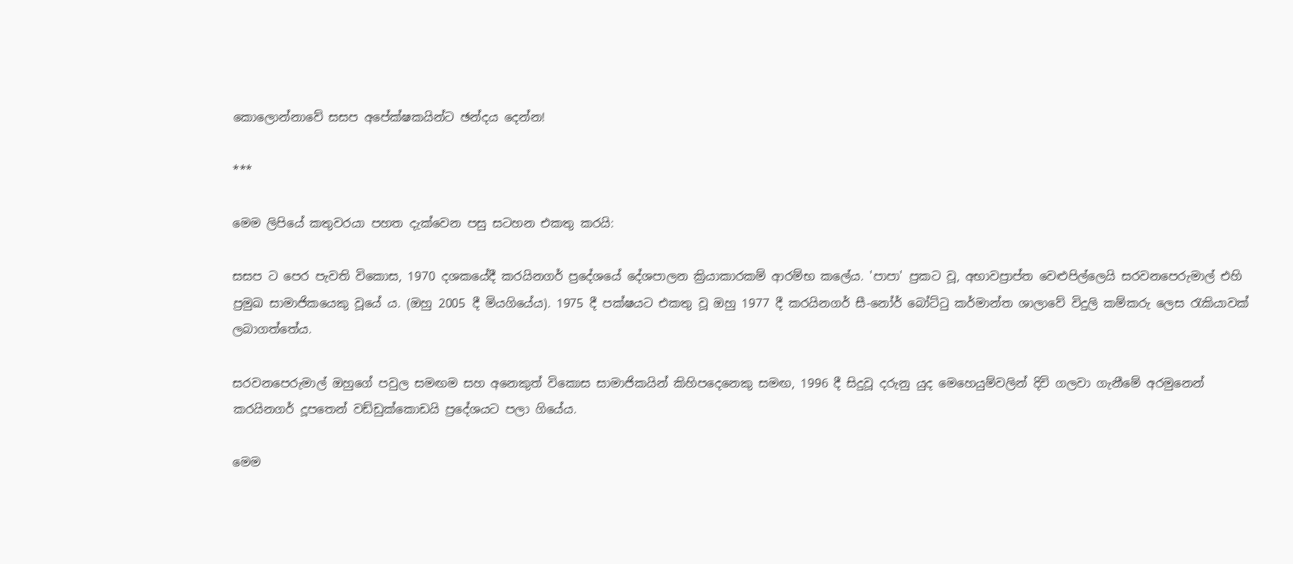කොලොන්නාවේ සසප අපේක්ෂකයින්ට ඡන්දය දෙන්න!

***

මෙම ලිපියේ කතුවරයා පහත දැක්වෙන පසු සටහන එකතු කරයි:

සසප ට පෙර පැවති විකොස, 1970 දශකයේදී කරයිනගර් ප්‍රදේශයේ දේශපාලන ක්‍රියාකාරකම් ආරම්භ ක‌ලේය. 'පාපා' ප්‍රකට වූ, අභාවප්‍රාප්ත වෙළුපිල්ලෙයි සරවනපෙරුමාල් එහි ප්‍රමුඛ සාමාජිකයෙකු වූයේ ය. (ඔහු 2005 දී මියගියේය). 1975 දී පක්ෂයට එකතු වූ ඔහු 1977 දී කරයිනගර් සී-නෝර් බෝට්ටු කර්මාන්ත ශාලාවේ විදුලි කම්කරු ලෙස රැකියාවක් ලබාගත්තේය.

සරවනපෙරුමාල් ඔහුගේ පවුල සමඟම සහ අනෙකුත් විකොස සාමාජිකයින් කිහිපදෙනෙකු සමඟ, 1996 දී සිදුවූ දරුනු යුද මෙහෙයුම්වලින් දිවි ගලවා ගැනීමේ අරමුනෙන් කරයිනගර් දූපතෙන් වඩ්ඩුක්කොඩයි ප්‍රදේශයට පලා ගියේය.

මෙම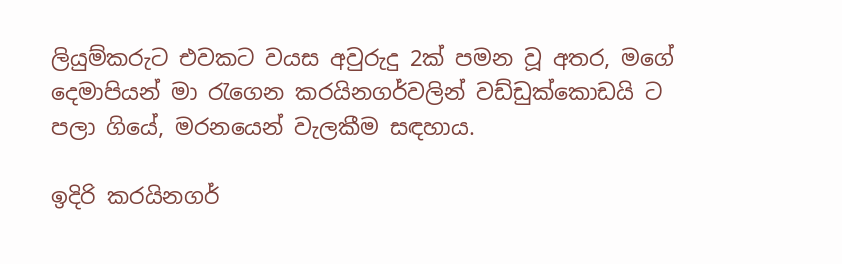ලියුම්කරුට එවකට වයස අවුරුදු 2ක් පමන වූ අතර, මගේ දෙමාපියන් මා රැගෙන කරයිනගර්වලින් වඩ්ඩුක්කොඩයි ට පලා ගියේ, මරනයෙන් වැලකීම සඳහාය.

ඉදිරි කරයිනගර්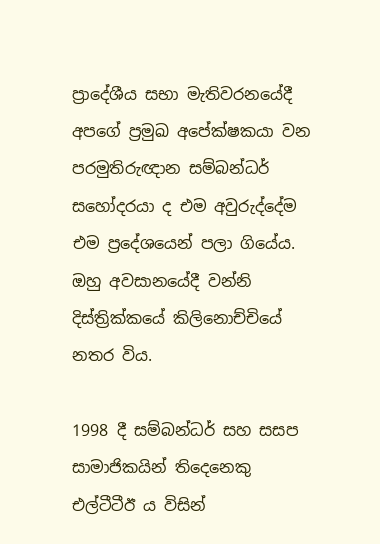ප්‍රාදේශීය සභා මැතිවරනයේදී අපගේ ප්‍රමුඛ අපේක්ෂකයා වන පරමුතිරුඥාන සම්බන්ධර් සහෝදරයා ද එම අවුරුද්දේම එම ප්‍රදේශයෙන් පලා ගියේය. ඔහු අවසානයේදී වන්නි දිස්ත්‍රික්කයේ කිලිනොච්චියේ නතර විය.

1998 දී සම්බන්ධර් සහ සසප සාමාජිකයින් තිදෙනෙකු එල්ටීටීඊ ය විසින්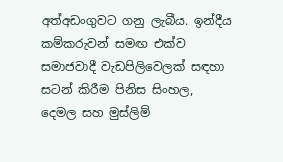අත්අඩංගුවට ගනු ලැබීය. ඉන්දීය කම්කරුවන් සමඟ එක්ව සමාජවාදී වැඩපිලිවෙලක් සඳහා සටන් කිරීම පිනිස සිංහල, දෙමල සහ මුස්ලිම්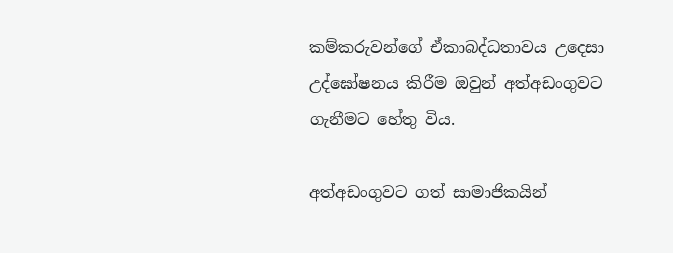කම්කරුවන්ගේ ඒකාබද්ධතාවය උදෙසා උද්ඝෝෂනය කිරීම ඔවුන් අත්අඩංගුවට ගැනීමට හේතු විය.

අත්අඩංගුවට ගත් සාමාජිකයින්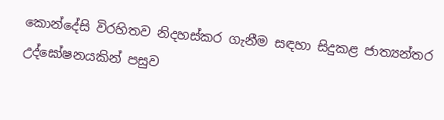කොන්දේසි විරහිතව නිදහස්කර ගැනීම සඳහා සිදුකළ ජාත්‍යන්තර උද්ඝෝෂනයකින් පසුව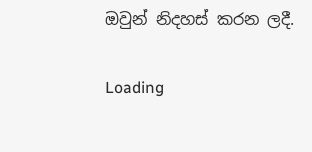ඔවුන් නිදහස් කරන ලදී.

Loading